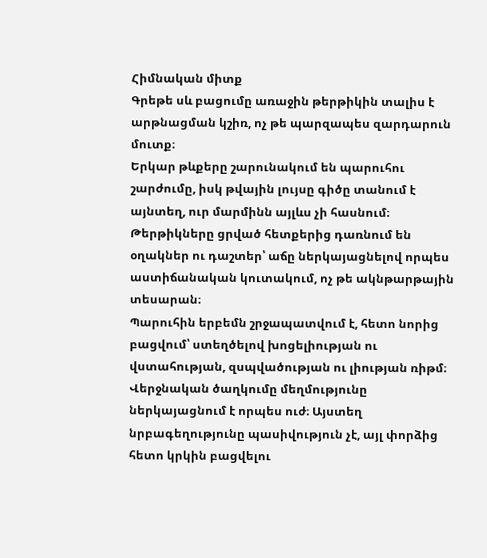Հիմնական միտք
Գրեթե սև բացումը առաջին թերթիկին տալիս է արթնացման կշիռ, ոչ թե պարզապես զարդարուն մուտք։
Երկար թևքերը շարունակում են պարուհու շարժումը, իսկ թվային լույսը գիծը տանում է այնտեղ, ուր մարմինն այլևս չի հասնում։
Թերթիկները ցրված հետքերից դառնում են օղակներ ու դաշտեր՝ աճը ներկայացնելով որպես աստիճանական կուտակում, ոչ թե ակնթարթային տեսարան։
Պարուհին երբեմն շրջապատվում է, հետո նորից բացվում՝ ստեղծելով խոցելիության ու վստահության, զսպվածության ու լիության ռիթմ։
Վերջնական ծաղկումը մեղմությունը ներկայացնում է որպես ուժ։ Այստեղ նրբագեղությունը պասիվություն չէ, այլ փորձից հետո կրկին բացվելու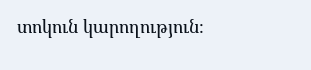տոկուն կարողություն։